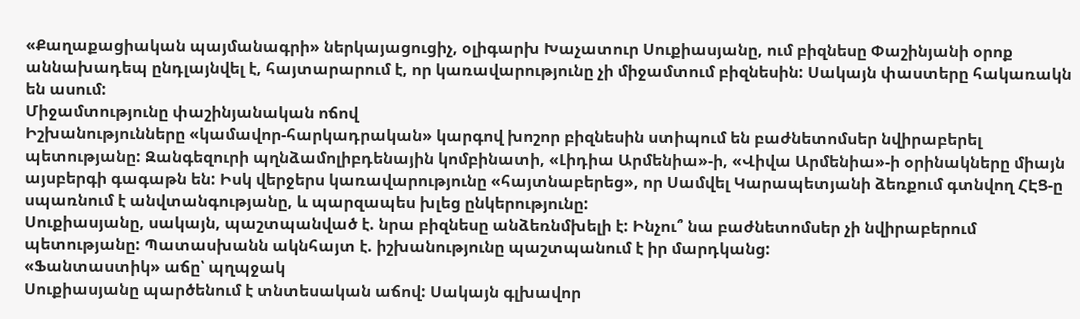«Քաղաքացիական պայմանագրի» ներկայացուցիչ, օլիգարխ Խաչատուր Սուքիասյանը, ում բիզնեսը Փաշինյանի օրոք աննախադեպ ընդլայնվել է, հայտարարում է, որ կառավարությունը չի միջամտում բիզնեսին: Սակայն փաստերը հակառակն են ասում:
Միջամտությունը փաշինյանական ոճով
Իշխանությունները «կամավոր-հարկադրական» կարգով խոշոր բիզնեսին ստիպում են բաժնետոմսեր նվիրաբերել պետությանը: Զանգեզուրի պղնձամոլիբդենային կոմբինատի, «Լիդիա Արմենիա»-ի, «Վիվա Արմենիա»-ի օրինակները միայն այսբերգի գագաթն են: Իսկ վերջերս կառավարությունը «հայտնաբերեց», որ Սամվել Կարապետյանի ձեռքում գտնվող ՀԷՑ-ը սպառնում է անվտանգությանը, և պարզապես խլեց ընկերությունը:
Սուքիասյանը, սակայն, պաշտպանված է. նրա բիզնեսը անձեռնմխելի է: Ինչու՞ նա բաժնետոմսեր չի նվիրաբերում պետությանը: Պատասխանն ակնհայտ է. իշխանությունը պաշտպանում է իր մարդկանց:
«Ֆանտաստիկ» աճը՝ պղպջակ
Սուքիասյանը պարծենում է տնտեսական աճով: Սակայն գլխավոր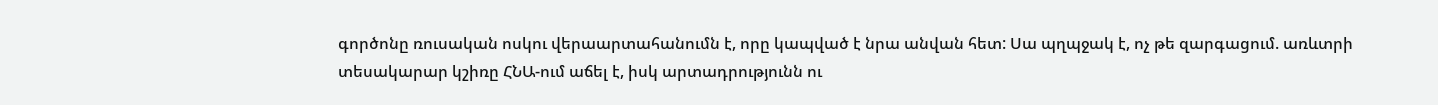գործոնը ռուսական ոսկու վերաարտահանումն է, որը կապված է նրա անվան հետ: Սա պղպջակ է, ոչ թե զարգացում. առևտրի տեսակարար կշիռը ՀՆԱ-ում աճել է, իսկ արտադրությունն ու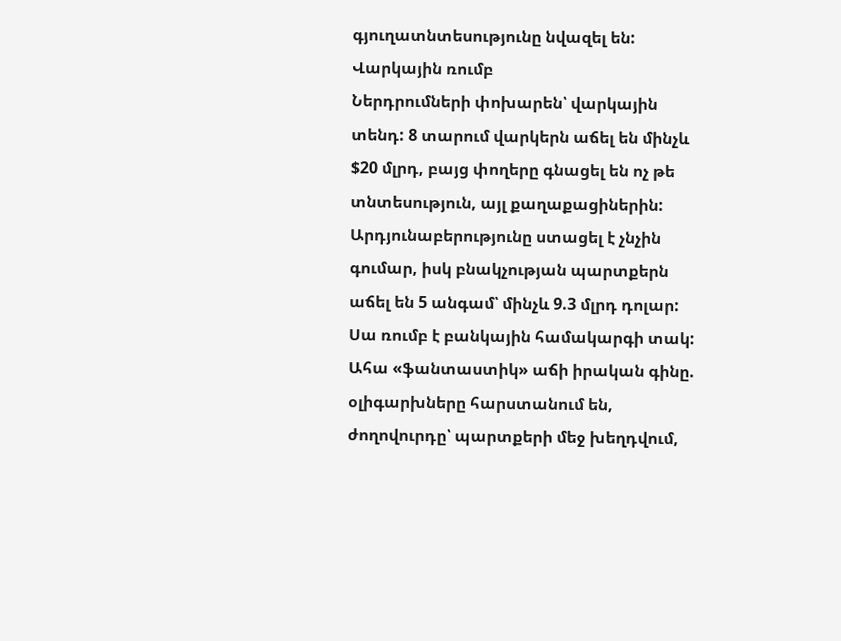գյուղատնտեսությունը նվազել են:
Վարկային ռումբ
Ներդրումների փոխարեն՝ վարկային տենդ: 8 տարում վարկերն աճել են մինչև $20 մլրդ, բայց փողերը գնացել են ոչ թե տնտեսություն, այլ քաղաքացիներին: Արդյունաբերությունը ստացել է չնչին գումար, իսկ բնակչության պարտքերն աճել են 5 անգամ՝ մինչև 9.3 մլրդ դոլար: Սա ռումբ է բանկային համակարգի տակ:
Ահա «ֆանտաստիկ» աճի իրական գինը. օլիգարխները հարստանում են, ժողովուրդը՝ պարտքերի մեջ խեղդվում,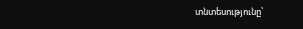տնտեսությունը՝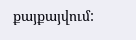քայքայվում: